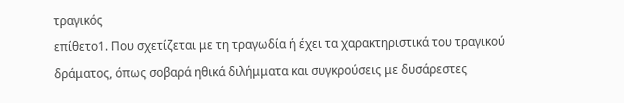τραγικός
επίθετο1. Που σχετίζεται με τη τραγωδία ή έχει τα χαρακτηριστικά του τραγικού δράματος, όπως σοβαρά ηθικά διλήμματα και συγκρούσεις με δυσάρεστες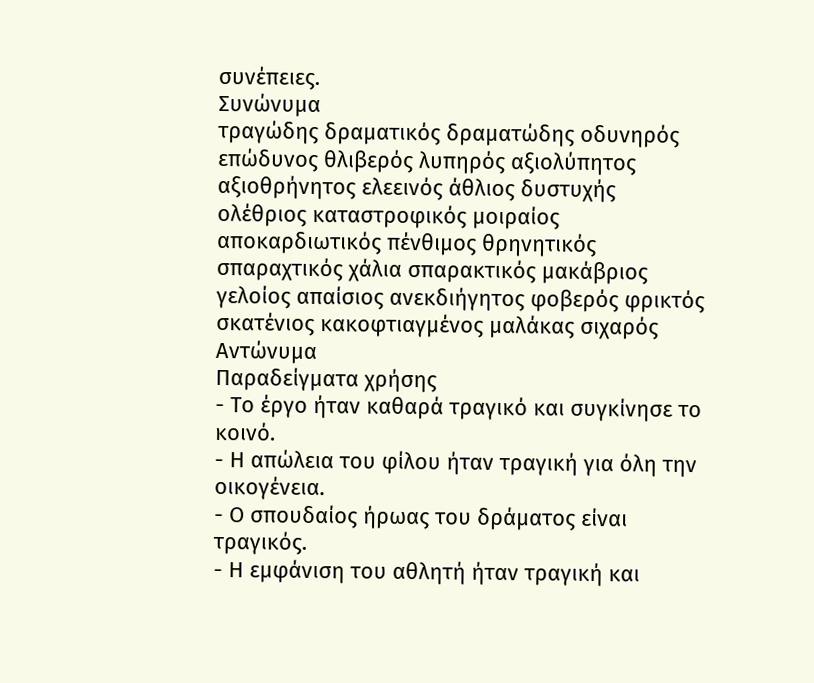συνέπειες.
Συνώνυμα
τραγώδης δραματικός δραματώδης οδυνηρός επώδυνος θλιβερός λυπηρός αξιολύπητος αξιοθρήνητος ελεεινός άθλιος δυστυχής ολέθριος καταστροφικός μοιραίος αποκαρδιωτικός πένθιμος θρηνητικός σπαραχτικός χάλια σπαρακτικός μακάβριος γελοίος απαίσιος ανεκδιήγητος φοβερός φρικτός σκατένιος κακοφτιαγμένος μαλάκας σιχαρός
Αντώνυμα
Παραδείγματα χρήσης
- Το έργο ήταν καθαρά τραγικό και συγκίνησε το κοινό.
- Η απώλεια του φίλου ήταν τραγική για όλη την οικογένεια.
- Ο σπουδαίος ήρωας του δράματος είναι τραγικός.
- Η εμφάνιση του αθλητή ήταν τραγική και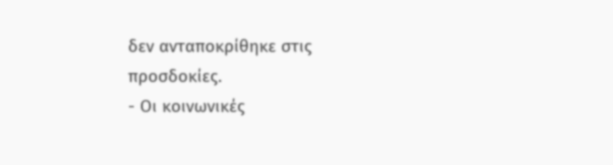δεν ανταποκρίθηκε στις προσδοκίες.
- Οι κοινωνικές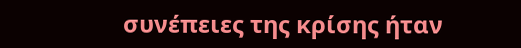συνέπειες της κρίσης ήταν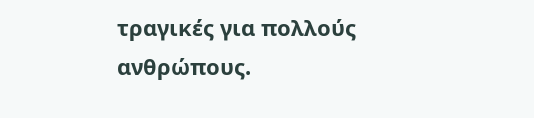τραγικές για πολλούς ανθρώπους.